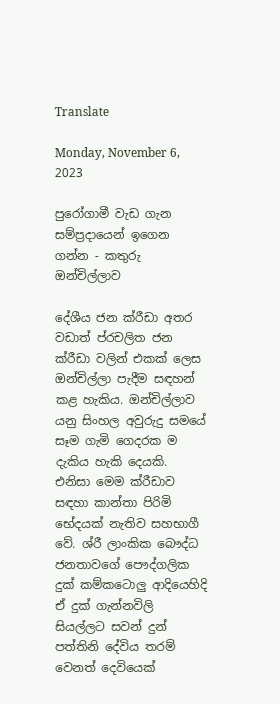Translate

Monday, November 6, 2023

පුරෝගාමී වැඩ ගැන සම්ප්‍රදායෙන් ඉගෙන ගන්න - කතුරු ඔන්චිල්ලාව

දේශීය ජන ක්රීඩා අතර වඩාත් ප්රචලිත ජන ක්රීඩා වලින් එකක් ලෙස ඔන්චිල්ලා පැදීම සඳහන් කළ හැකිය. ඔන්චිල්ලාව යනු සිංහල අවුරුදු සමයේ සෑම ගැමි ගෙදරක ම දැකිය හැකි දෙයකි. එනිසා මෙම ක්රීඩාව සඳහා කාන්තා පිරිමි භේදයක් නැතිව සහභාගී වේ. ශ්රී ලාංකික බෞද්ධ ජනතාවගේ පෞද්ගලික දුක් කම්කටොලු ආදියෙහිදි ඒ දුක් ගැන්නවිලි සියල්ලට සවන් දුන් පත්තිනි දේවිය තරම් වෙනත් දෙවියෙක්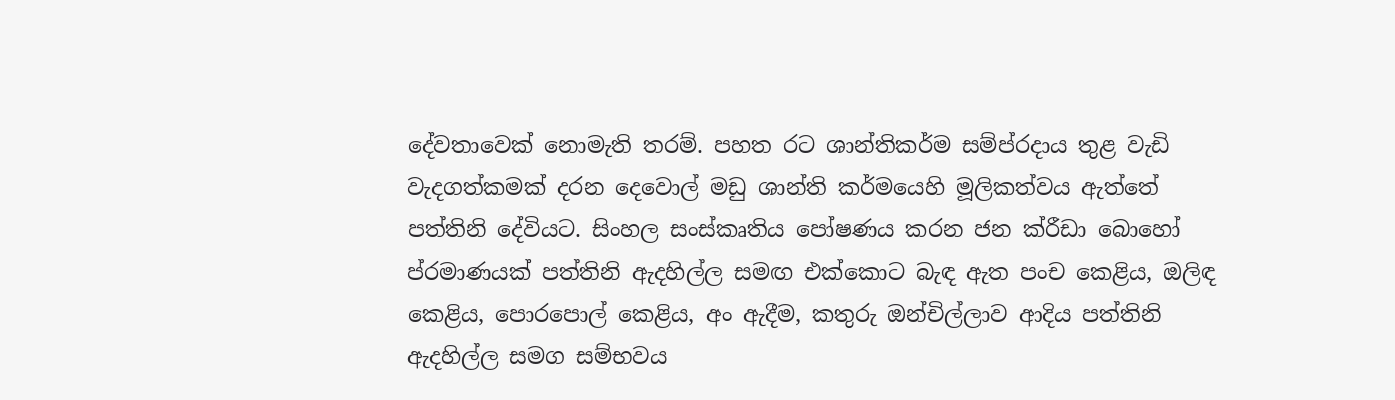දේවතාවෙක් නොමැති තරම්. පහත රට ශාන්තිකර්ම සම්ප්රදාය තුළ වැඩි වැදගත්කමක් දරන දෙවොල් මඩු ශාන්ති කර්මයෙහි මූලිකත්වය ඇත්තේ පත්තිනි දේවියට. සිංහල සංස්කෘතිය පෝෂණය කරන ජන ක්රීඩා බොහෝ ප්රමාණයක් පත්තිනි ඇදහිල්ල සමඟ එක්කොට බැඳ ඇත පංච කෙළිය, ඔලිඳ කෙළිය, පොරපොල් කෙළිය, අං ඇදීම, කතුරු ඔන්චිල්ලාව ආදිය පත්තිනි ඇදහිල්ල සමග සම්භවය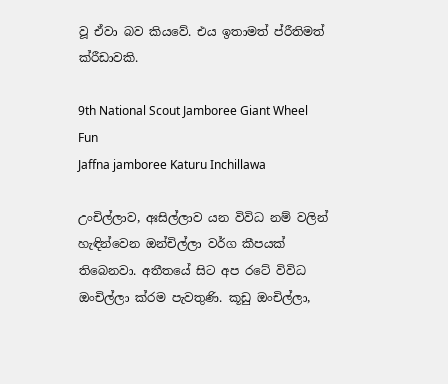වූ ඒවා බව කියවේ. එය ඉතාමත් ප්රීතිමත් ක්රීඩාවකි.

9th National Scout Jamboree Giant Wheel Fun
Jaffna jamboree Katuru Inchillawa

උංචිල්ලාව, අඃසිල්ලාව යන විවිධ නම් වලින් හැඳින්වෙන ඔන්චිල්ලා වර්ග කීපයක් තිබෙනවා. අතීතයේ සිට අප රටේ විවිධ ඔංචිල්ලා ක්රම පැවතුණි. කූඩු ඔංචිල්ලා,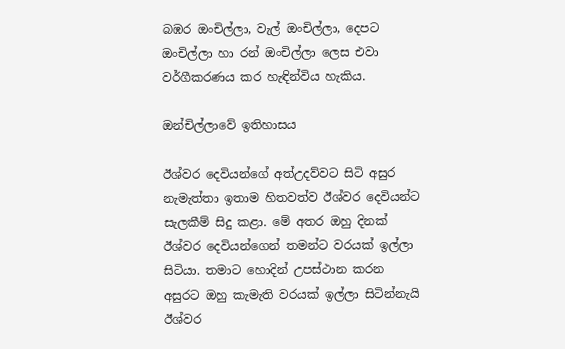බඹර ඔංචිල්ලා, වැල් ඔංචිල්ලා, දෙපට ඔංචිල්ලා හා රන් ඔංචිල්ලා ලෙස එවා වර්ගීකරණය කර හැඳින්විය හැකිය.

ඔන්චිල්ලාවේ ඉතිහාසය

ඊශ්වර දෙවියන්ගේ අත්උදව්වට සිටි අසුර නැමැත්තා ඉතාම හිතවත්ව ඊශ්වර දෙවියන්ට සැලකීම් සිදු කළා. මේ අතර ඔහු දිනක් ඊශ්වර දෙවියන්ගෙන් තමන්ට වරයක් ඉල්ලා සිටියා. තමාට හොදින් උපස්ථාන කරන අසුරට ඔහු කැමැති වරයක් ඉල්ලා සිටින්නැයි ඊශ්වර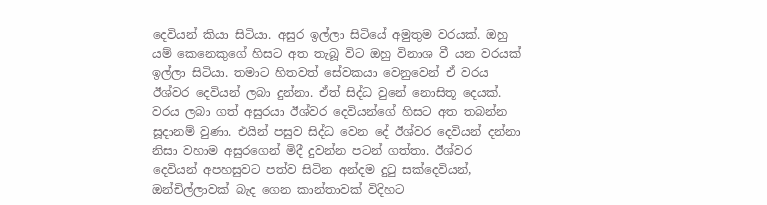දෙවියන් කියා සිටියා. අසුර ඉල්ලා සිටියේ අමුතුම වරයක්. ඔහු යම් කෙනෙකුගේ හිසට අත තැබූ විට ඔහු විනාශ වී යන වරයක් ඉල්ලා සිටියා. තමාට හිතවත් සේවකයා වෙනුවෙන් ඒ වරය ඊශ්වර දෙවියන් ලබා දුන්නා. ඒත් සිද්ධ වුනේ නොසිතූ දෙයක්. වරය ලබා ගත් අසුරයා ඊශ්වර දෙවියන්ගේ හිසට අත තබන්න සූදානම් වුණා. එයින් පසුව සිද්ධ වෙන දේ ඊශ්වර දෙවියන් දන්නා නිසා වහාම අසුරගෙන් මිදී දුවන්න පටන් ගත්තා. ඊශ්වර දෙවියන් අපහසුවට පත්ව සිටින අන්දම දුටු සක්දෙවියන්, ඔන්චිල්ලාවක් බැද ගෙන කාන්තාවක් විදිහට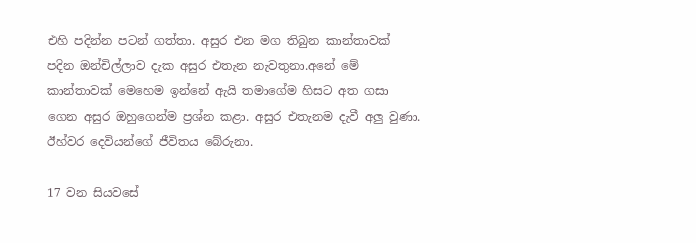එහි පදින්න පටන් ගත්තා. අසුර එන මග තිබුන කාන්තාවක් පදින ඔන්චිල්ලාව දැක අසුර එතැන නැවතුනා.අනේ මේ කාන්තාවක් මෙහෙම ඉන්නේ ඇයි තමාගේම හිසට අත ගසා ගෙන අසුර ඔහුගෙන්ම ප්‍රශ්න කළා. අසුර එතැනම දැවී අලු වුණා. ඊහ්වර දෙවියන්ගේ ජීවිතය බේරුනා.

17 වන සියවසේ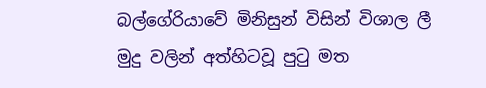බල්ගේරියාවේ මිනිසුන් විසින් විශාල ලී මුදු වලින් අත්හිටවූ පුටු මත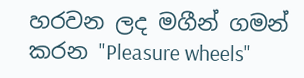හරවන ලද මගීන් ගමන් කරන "Pleasure wheels"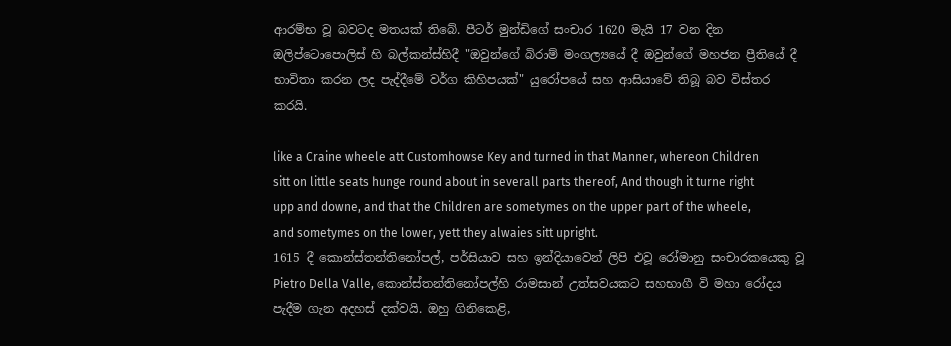ආරම්භ වූ බවටද මතයක් තිබේ. පීටර් මුන්ඩිගේ සංචාර 1620 මැයි 17 වන දින ඔලිප්ටොපොලිස් හි බල්කන්ස්හිදී "ඔවුන්ගේ බිරාම් මංගල්‍යයේ දී ඔවුන්ගේ මහජන ප්‍රීතියේ දී භාවිතා කරන ලද පැද්දීමේ වර්ග කිහිපයක්" යුරෝපයේ සහ ආසියාවේ තිබූ බව විස්තර කරයි.

like a Craine wheele att Customhowse Key and turned in that Manner, whereon Children sitt on little seats hunge round about in severall parts thereof, And though it turne right upp and downe, and that the Children are sometymes on the upper part of the wheele, and sometymes on the lower, yett they alwaies sitt upright.
1615 දී කොන්ස්තන්තිනෝපල්, පර්සියාව සහ ඉන්දියාවෙන් ලිපි එවූ රෝමානු සංචාරකයෙකු වූ Pietro Della Valle, කොන්ස්තන්තිනෝපල්හි රාමසාන් උත්සවයකට සහභාගී වි මහා රෝදය පැදීම ගැන අදහස් දක්වයි. ඔහු ගිනිකෙළි,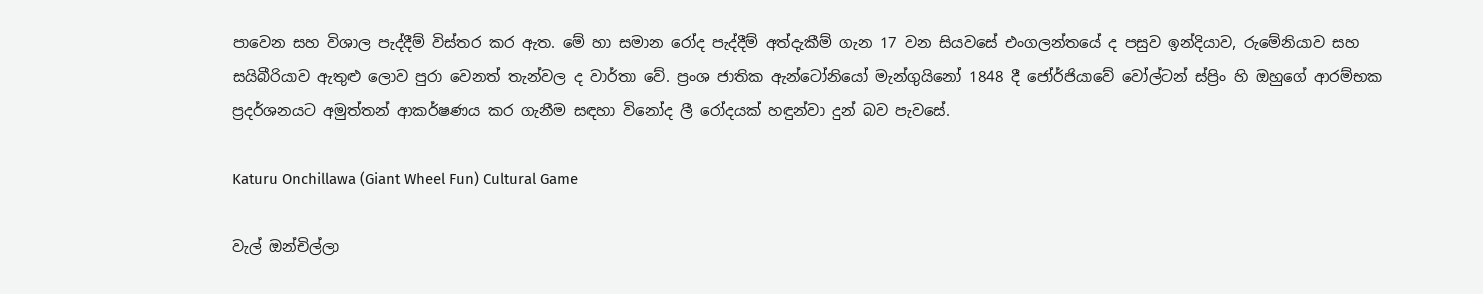පාවෙන සහ විශාල පැද්දීම් විස්තර කර ඇත. මේ හා සමාන රෝද පැද්දීම් අත්දැකීම් ගැන 17 වන සියවසේ එංගලන්තයේ ද පසුව ඉන්දියාව, රුමේනියාව සහ සයිබීරියාව ඇතුළු ලොව පුරා වෙනත් තැන්වල ද වාර්තා වේ. ප්‍රංශ ජාතික ඇන්ටෝනියෝ මැන්ගුයිනෝ 1848 දී ජෝර්ජියාවේ වෝල්ටන් ස්ප්‍රිං හි ඔහුගේ ආරම්භක ප්‍රදර්ශනයට අමුත්තන් ආකර්ෂණය කර ගැනීම සඳහා විනෝද ලී රෝදයක් හඳුන්වා දුන් බව පැවසේ.

Katuru Onchillawa (Giant Wheel Fun) Cultural Game

වැල් ඔන්චිල්ලා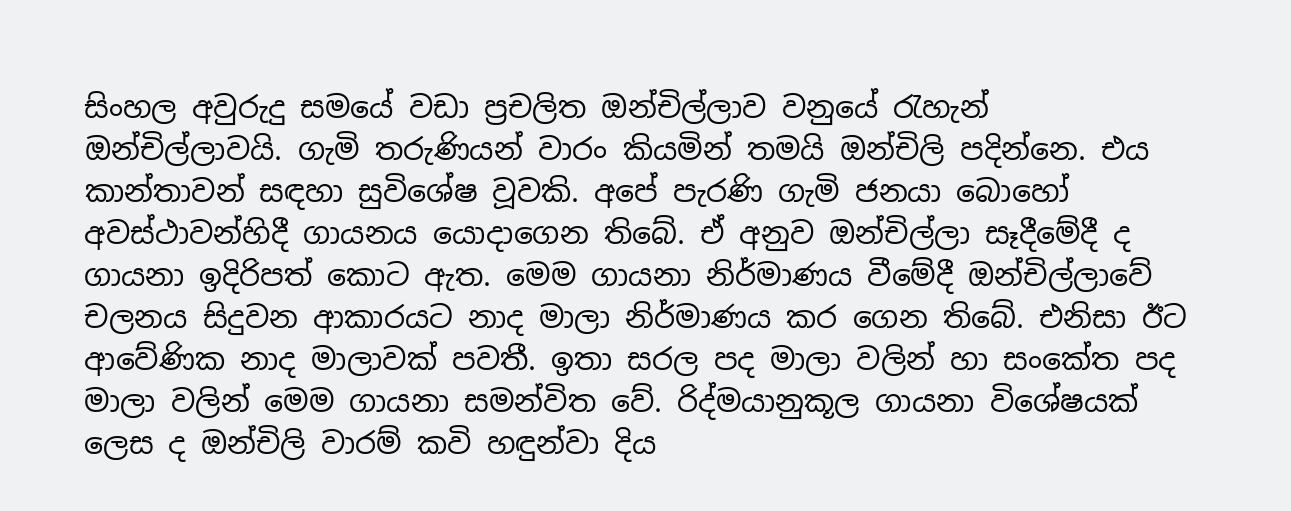සිංහල අවුරුදු සමයේ වඩා ප්‍රචලිත ඔන්චිල්ලාව වනුයේ රැහැන් ඔන්චිල්ලාවයි. ගැමි තරුණියන් වාරං කියමින් තමයි ඔන්චිලි පදින්නෙ. එය කාන්තාවන් සඳහා සුවිශේෂ වූවකි. අපේ පැරණි ගැමි ජනයා බොහෝ අවස්ථාවන්හිදී ගායනය යොදාගෙන තිබේ. ඒ අනුව ඔන්චිල්ලා සෑදීමේදී ද ගායනා ඉදිරිපත් කොට ඇත. මෙම ගායනා නිර්මාණය වීමේදී ඔන්චිල්ලාවේ චලනය සිදුවන ආකාරයට නාද මාලා නිර්මාණය කර ගෙන තිබේ. එනිසා ඊට ආවේණික නාද මාලාවක් පවතී. ඉතා සරල පද මාලා වලින් හා සංකේත පද මාලා වලින් මෙම ගායනා සමන්විත වේ. රිද්මයානුකූල ගායනා විශේෂයක් ලෙස ද ඔන්චිලි වාරම් කවි හඳුන්වා දිය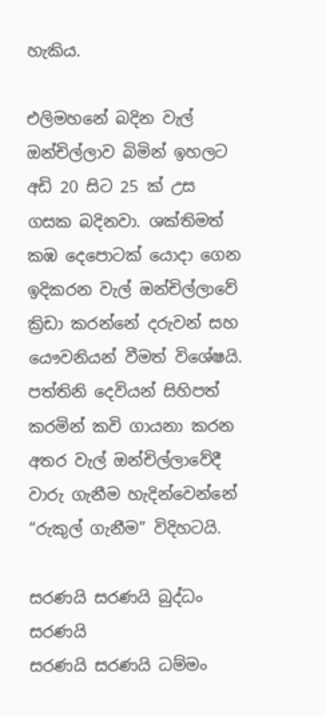හැකිය.

එලිමහනේ බදින වැල් ඔන්චිල්ලාව බිමින් ඉහලට අඩි 20 සිට 25 ක් උස ගසක බදිනවා. ශක්තිමත් කඹ දෙපොටක් යොදා ගෙන ඉදිකරන වැල් ඔන්චිල්ලාවේ ක්‍රිඩා කරන්නේ දරුවන් සහ යෞවනියන් වීමත් විශේෂයි. පත්තිනි දෙවියන් සිහිපත් කරමින් කවි ගායනා කරන අතර වැල් ඔන්චිල්ලාවේදී වාරු ගැනීම හැදින්වෙන්නේ “රුකුල් ගැනීම” විදිහටයි.

සරණයි සරණයි බුද්ධං සරණයි
සරණයි සරණයි ධම්මං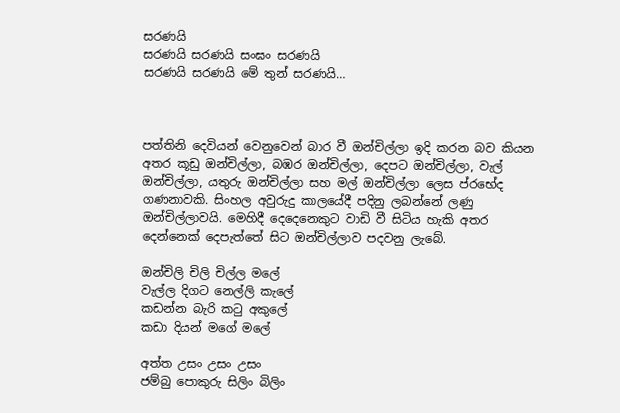සරණයි
සරණයි සරණයි සංඝං සරණයි
සරණයි සරණයි මේ තුන් සරණයි…



පත්තිනි දෙවියන් වෙනුවෙන් බාර වී ඔන්චිල්ලා ඉදි කරන බව කියන අතර කූඩු ඔන්චිල්ලා, බඹර ඔන්චිල්ලා, දෙපට ඔන්චිල්ලා, වැල් ඔන්චිල්ලා, යතුරු ඔන්චිල්ලා සහ මල් ඔන්චිල්ලා ලෙස ප්රභේද ගණනාවකි. සිංහල අවුරුදු කාලයේදී පදිනු ලබන්නේ ලණු ඔන්චිල්ලාවයි. මෙහිදී දෙදෙනෙකුට වාඩි වී සිටිය හැකි අතර දෙන්නෙක්‌ දෙපැත්තේ සිට ඔන්චිල්ලාව පදවනු ලැබේ.

ඔන්චිලි චිලි චිල්ල මලේ
වැල්ල දිගට නෙල්ලි කැලේ
කඩන්න බැරි කටු අකුලේ
කඩා දියන් මගේ මලේ

අත්ත උසං උසං උසං
ජම්බු පොකුරු සිලිං බිලිං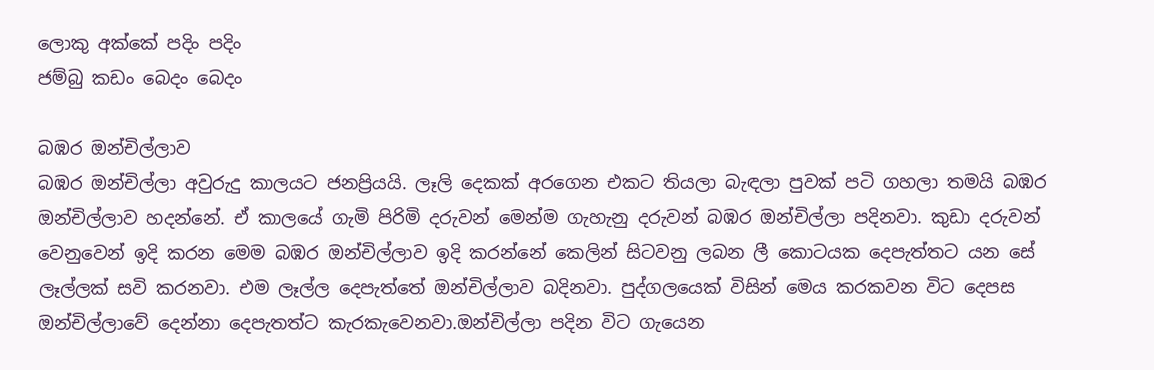ලොකු අක්‌කේ පදිං පදිං
ජම්බු කඩං බෙදං බෙදං

බඹර ඔන්චිල්ලාව
බඹර ඔන්චිල්ලා අවුරුදු කාලයට ජනප්‍රියයි. ලෑලි දෙකක් අරගෙන එකට තියලා බැඳලා පුවක් පටි ගහලා තමයි බඹර ඔන්චිල්ලාව හදන්නේ. ඒ කාලයේ ගැමි පිරිමි දරුවන් මෙන්ම ගැහැනු දරුවන් බඹර ඔන්චිල්ලා පදිනවා. කුඩා දරුවන් වෙනුවෙන් ඉදි කරන මෙම බඹර ඔන්චිල්ලාව ඉදි කරන්නේ කෙලින් සිටවනු ලබන ලී කොටයක දෙපැත්තට යන සේ ලෑල්ලක් සවි කරනවා. එම ලෑල්ල දෙපැත්තේ ඔන්චිල්ලාව බදිනවා. පුද්ගලයෙක් විසින් මෙය කරකවන විට දෙපස ඔන්චිල්ලාවේ දෙන්නා දෙපැතත්ට කැරකැවෙනවා.ඔන්චිල්ලා පදින විට ගැයෙන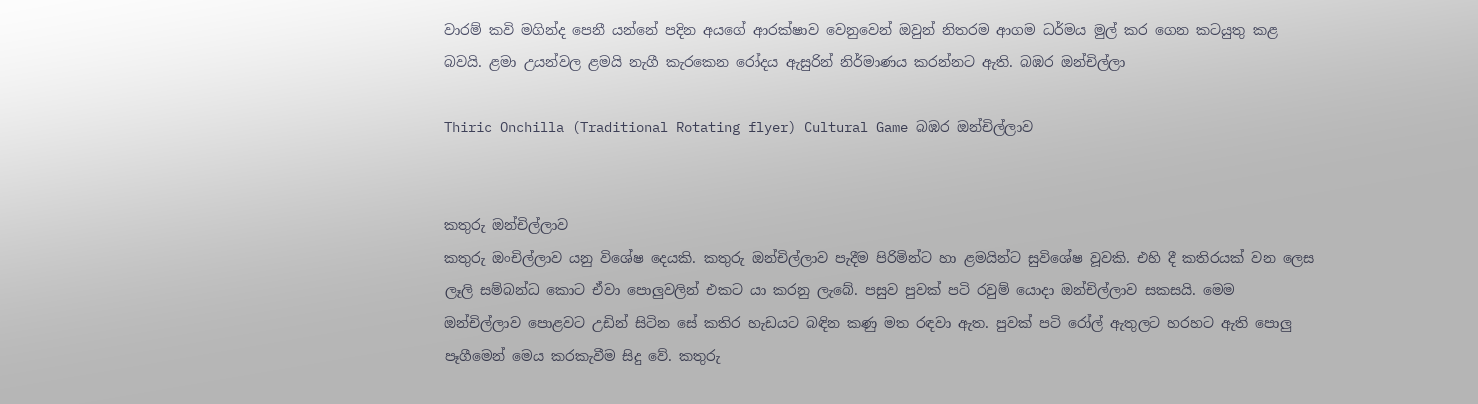වාරම් කවි මගින්ද පෙනී යන්නේ පදින අයගේ ආරක්ෂාව වෙනුවෙන් ඔවුන් නිතරම ආගම ධර්මය මුල් කර ගෙන කටයුතු කළ බවයි. ළමා උයන්වල ළමයි නැගී කැරකෙන රෝදය ඇසුරින් නිර්මාණය කරන්නට ඇති. බඹර ඔන්චිල්ලා

Thiric Onchilla (Traditional Rotating flyer) Cultural Game බඹර ඔන්චිල්ලාව


කතුරු ඔන්චිල්ලාව
කතුරු ඔංචිල්ලාව යනු විශේෂ දෙයකි. කතුරු ඔන්චිල්ලාව පැදීම පිරිමින්ට හා ළමයින්ට සුවිශේෂ වූවකි. එහි දී කතිරයක් වන ලෙස ලෑලි සම්බන්ධ කොට ඒවා පොලුවලින් එකට යා කරනු ලැබේ. පසුව පුවක් පටි රවුම් යොදා ඔන්චිල්ලාව සකසයි. මෙම ඔන්චිල්ලාව පොළවට උඩින් සිටින සේ කතිර හැඩයට බඳින කණු මත රඳවා ඇත. පුවක් පටි රෝල් ඇතුලට හරහට ඇති පොලු පෑගීමෙන් මෙය කරකැවීම සිදු වේ. කතුරු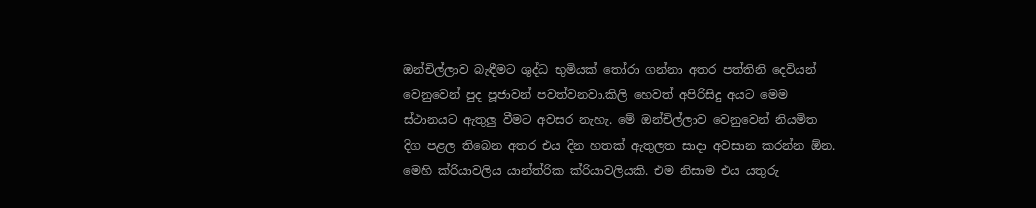ඔන්චිල්ලාව බැඳීමට ශුද්ධ භුමියක් තෝරා ගන්නා අතර පත්තිනි දෙවියන් වෙනුවෙන් පුද පූජාවන් පවත්වනවා.කිලි හෙවත් අපිරිසිදු අයට මෙම ස්ථානයට ඇතුලු වීමට අවසර නැහැ. මේ ඔන්චිල්ලාව වෙනුවෙන් නියමිත දිග පළල තිබෙන අතර එය දින හතක් ඇතුලත සාදා අවසාන කරන්න ඕන. මෙහි ක්රියාවලිය යාන්ත්රික ක්රියාවලියකි. එම නිසාම එය යතුරු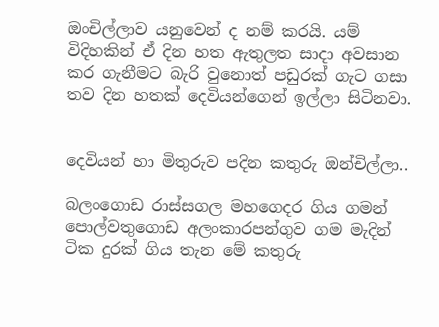ඔංචිල්ලාව යනුවෙන් ද නම් කරයි. යම් විදිහකින් ඒ දින හත ඇතුලත සාදා අවසාන කර ගැනීමට බැරි වුනොත් පඩුරක් ගැට ගසා තව දින හතක් දෙවියන්ගෙන් ඉල්ලා සිටිනවා.


දෙවියන් හා මිතුරුව පදින කතුරු ඔන්චිල්ලා..

බලංගොඩ රාස්සගල මහගෙදර ගිය ගමන් පොල්වතුගොඩ අලංකාරපන්ගුව ගම මැදින් ටික දුරක් ගිය තැන මේ කතුරු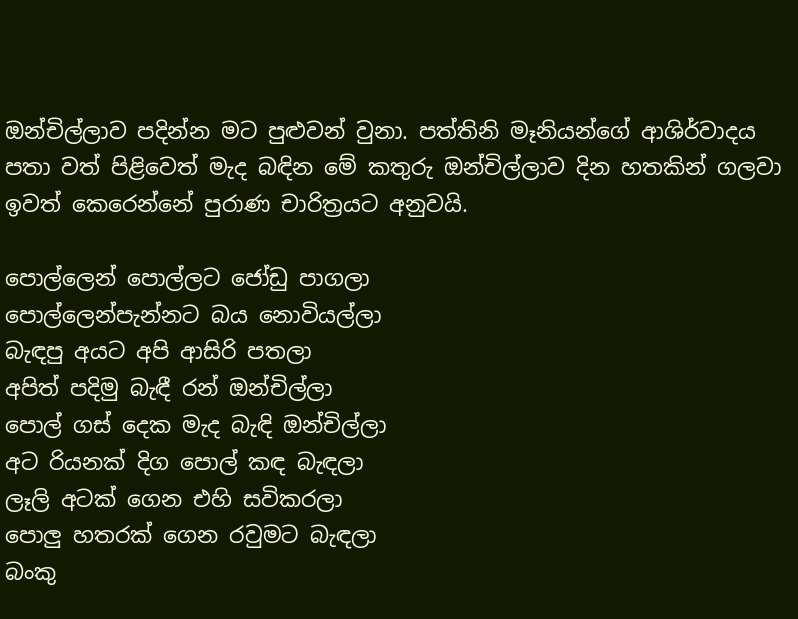ඔන්චිල්ලාව පදින්න මට පුළුවන් වුනා. පත්තිනි මෑනියන්ගේ ආශිර්වාදය පතා වත් පිළිවෙත් මැද බඳින මේ කතුරු ඔන්චිල්ලාව දින හතකින් ගලවා ඉවත් කෙරෙන්නේ පුරාණ චාරිත්‍රයට අනුවයි.

පොල්ලෙන් පොල්ලට ජෝඩු පාගලා
පොල්ලෙන්පැන්නට බය නොවියල්ලා
බැඳපු අයට අපි ආසිරි පතලා
අපිත් පදිමු බැඳී රන් ඔන්චිල්ලා
පොල් ගස් දෙක මැද බැඳි ඔන්චිල්ලා
අට රියනක් දිග පොල් කඳ බැඳලා
ලෑලි අටක් ගෙන එහි සවිකරලා
පොලු හතරක් ගෙන රවුමට බැඳලා
බංකු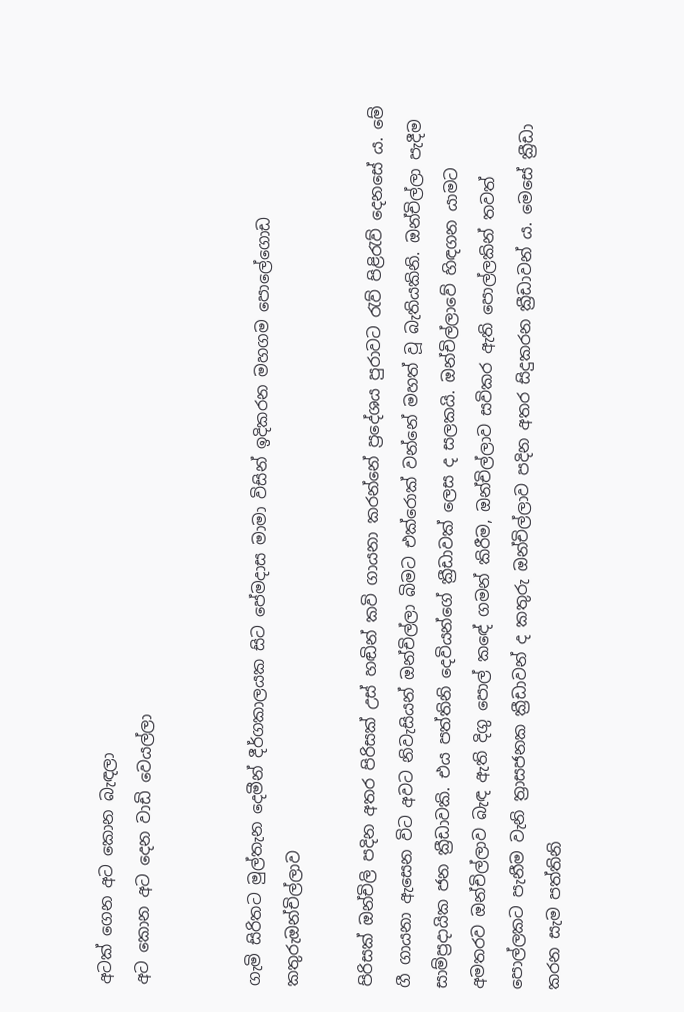අටක් ගෙන අට කොන බැඳලා
අට කොන අට දෙන වාඩි වෙයල්ලා


ගැමි සිරිතට මුල්තැන දෙමීන් දීර්ගකාලයක සිට පේමදාස මාමා විසින් ඉදිකරන මහගම පොලේගොඩ කතුරුඔන්චිල්ලාව

පිරිසක් ඔන්චිලි පදින අතර පිරිසක් උස් හඬින් කවි ගායනා කරන්නේ ප්‍රදේශය පුරාවට රැව් පිළිරැව් දෙනසේ ය. මේ ගී ගායනා ඇසෙන විට අවට නිවැසියන් ඔන්චිල්ලා බිමට එක්රොක් වන්නේ මහත් වූ බැතියකිනි. ඔන්චිල්ලා පැදීම සාම්ප්‍රදායික ජන ක්‍රීඩාවකි. එය පත්තිනි දෙවියන්ගේ ක්‍රීඩාවක් ලෙස ද සලකයි. ඔන්චිල්ලාවේ හිඳගන යාමට අමතරව ඔන්චිල්ලාව බැඳ ඇති දිගු පොල් කඳේ ගමන් කිරීම, ඔන්චිල්ලාව සවිකර ඇති පොල්ලකින් තවත් පොල්ලකට පැනීම වැනි ත්‍රාසජනක ක්‍රීඩාවන් ද කතුරු ඔන්චිල්ලාව පදින අතර සිදුකරන ක්‍රීඩාවන් ය. මෙසේ ක්‍රීඩා කරන සැම පත්තිනි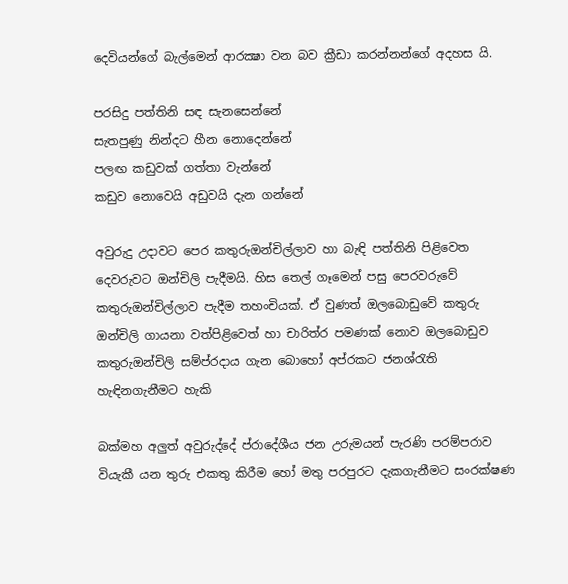දෙවියන්ගේ බැල්මෙන් ආරක්‍ෂා වන බව ක්‍රීඩා කරන්නන්ගේ අදහස යි.

පරසිදු පත්තිනි සඳ සැනසෙන්නේ
සැතපුණු නින්දට හීන නොදෙන්නේ
පලඟ කඩුවක් ගත්තා වැන්නේ
කඩුව නොවෙයි අඩුවයි දැන ගන්නේ

අවුරුදු උදාවට පෙර කතුරුඔන්චිල්ලාව හා බැඳි පත්තිනි පිළිවෙත දෙවරුවට ඔන්චිලි පැදීමයි. හිස තෙල් ගෑමෙන් පසු පෙරවරුවේ කතුරුඔන්චිල්ලාව පැදීම තහංචියක්. ඒ වුණත් ඔලබොඩුවේ කතුරු ඔන්චිලි ගායනා වත්පිළිවෙත් හා චාරිත්ර පමණක් නොව ඔලබොඩුව කතුරුඔන්චිලි සම්ප්රදාය ගැන බොහෝ අප්රකට ජනශ්රැති හැඳිනගැනීමට හැකි

බක්මහ අලුත් අවුරුද්දේ ප්රාදේශීය ජන උරුමයන් පැරණි පරම්පරාව වියැකී යන තුරු එකතු කිරීම හෝ මතු පරපුරට දැකගැනීමට සංරක්ෂණ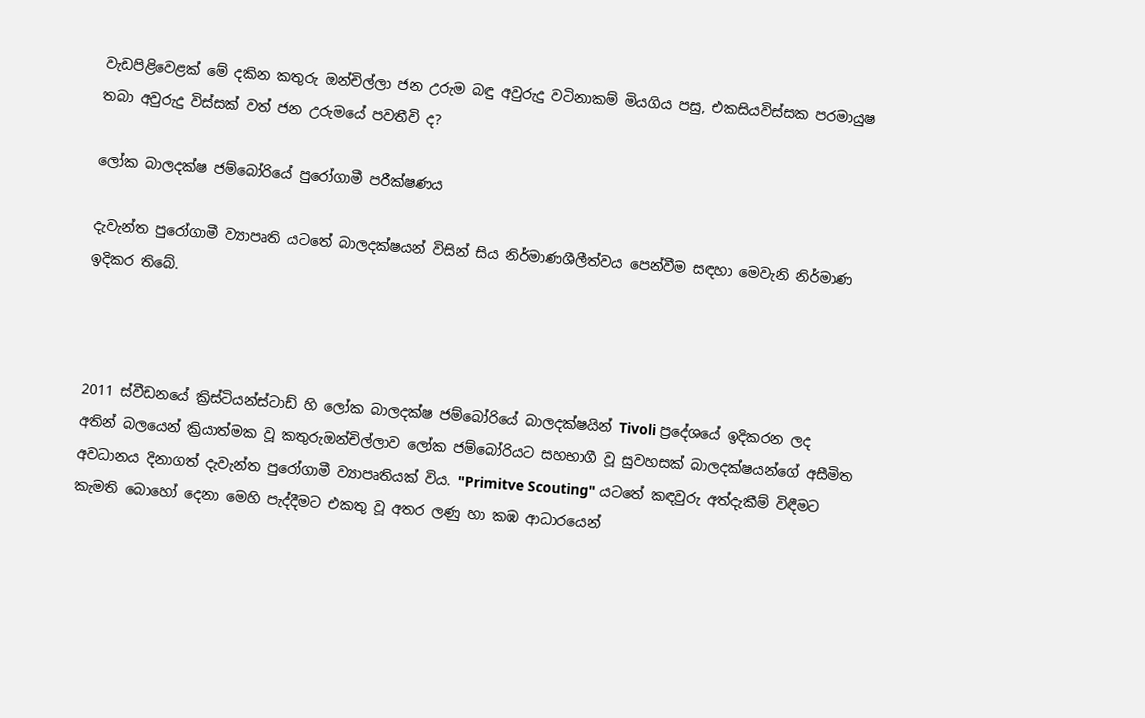වැඩපිළිවෙළක් මේ දකින කතුරු ඔන්චිල්ලා ජන උරුම බඳු අවුරුදු වටිනාකම් මියගිය පසු, එකසියවිස්සක පරමායුෂ තබා අවුරුදු විස්සක් වත් ජන උරුමයේ පවතීවි ද?

ලෝක බාලදක්ෂ ජම්බෝරියේ පුරෝගාමී පරීක්ෂණය

දැවැන්ත පුරෝගාමී ව්‍යාපෘති යටතේ බාලදක්ෂයන් විසින් සිය නිර්මාණශීලීත්වය පෙන්වීම සඳහා මෙවැනි නිර්මාණ ඉදිකර තිබේ.



2011 ස්වීඩනයේ ක්‍රිස්ටියන්ස්ටාඩ් හි ලෝක බාලදක්ෂ ජම්බෝරියේ බාලදක්ෂයින් Tivoli ප්‍රදේශයේ ඉදිකරන ලද අතින් බලයෙන් ක්‍රියාත්මක වූ කතුරුඔන්චිල්ලාව ලෝක ජම්බෝරියට සහභාගී වූ සුවහසක් බාලදක්ෂයන්ගේ අසීමිත අවධානය දිනාගත් දැවැන්ත පුරෝගාමී ව්‍යාපෘතියක් විය. "Primitve Scouting" යටතේ කඳවුරු අත්දැකීම් විඳීමට කැමති බොහෝ දෙනා මෙහි පැද්දීමට එකතු වූ අතර ලණු හා කඹ ආධාරයෙන්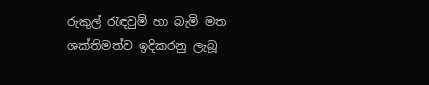රුකුල් රැඳවුම් හා බැමි මත ශක්තිමත්ව ඉදිකරනු ලැබූ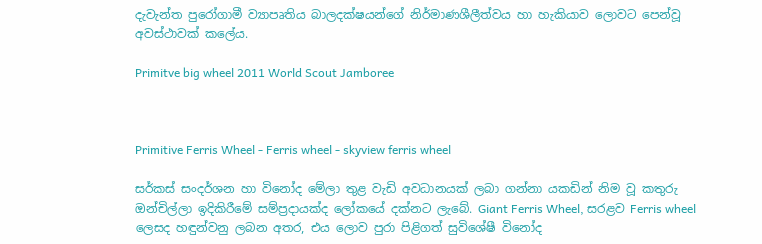දැවැන්ත පුරෝගාමී ව්‍යාපෘතිය බාලදක්ෂයන්ගේ නිර්මාණශීලීත්වය හා හැකියාව ලොවට පෙන්වූ අවස්ථාවක් කලේය.

Primitve big wheel 2011 World Scout Jamboree



Primitive Ferris Wheel - Ferris wheel - skyview ferris wheel

සර්කස් සංදර්ශන හා විනෝද මේලා තුළ වැඩි අවධානයක් ලබා ගන්නා යකඩින් නිම වූ කතුරු ඔන්චිල්ලා ඉදිකිරීමේ සම්ප්‍රදායක්ද ලෝකයේ දක්නට ලැබේ. Giant Ferris Wheel, සරළව Ferris wheel ලෙසද හඳුන්වනු ලබන අතර, එය ලොව පුරා පිළිගත් සුවිශේෂී විනෝද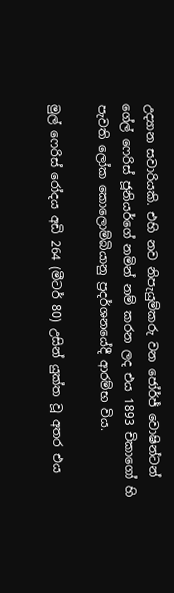උද්‍යාන සවාරියකි. එහි නව නිපැයුම්කරු වන ජෝර්ජ් වොෂින්ටන් ගේල් ෆෙරිස් ජූනියර්ගේ නමින් නම් කරන ලද එය 1893 චිකාගෝ හි පැවති ලෝක කොලොම්බියානු ප්‍රදර්ශනයේදී ආරම්භ විය.

මුල් ෆෙරිස් රෝදය අඩි 264 (මීටර් 80) උසින් යුක්ත වූ අතර එය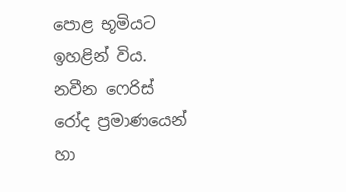පොළ භූමියට ඉහළින් විය. නවීන ෆෙරිස් රෝද ප්‍රමාණයෙන් හා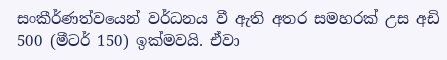සංකීර්ණත්වයෙන් වර්ධනය වී ඇති අතර සමහරක් උස අඩි 500 (මීටර් 150) ඉක්මවයි. ඒවා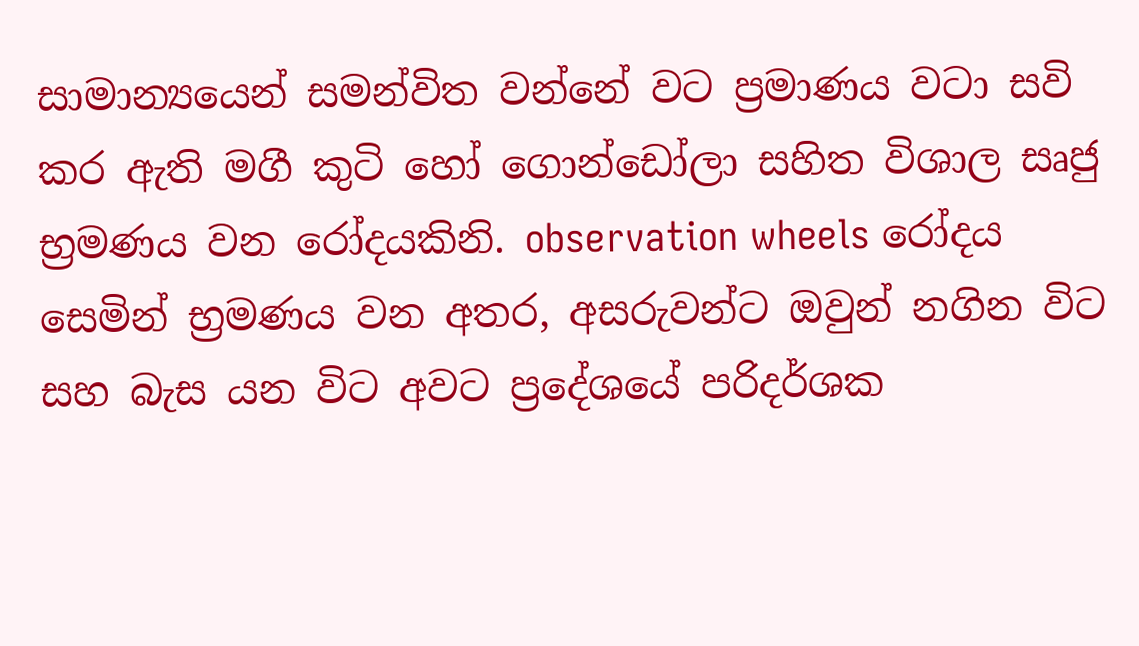සාමාන්‍යයෙන් සමන්විත වන්නේ වට ප්‍රමාණය වටා සවි කර ඇති මගී කුටි හෝ ගොන්ඩෝලා සහිත විශාල සෘජු භ්‍රමණය වන රෝදයකිනි. observation wheels රෝදය සෙමින් භ්‍රමණය වන අතර, අසරුවන්ට ඔවුන් නගින විට සහ බැස යන විට අවට ප්‍රදේශයේ පරිදර්ශක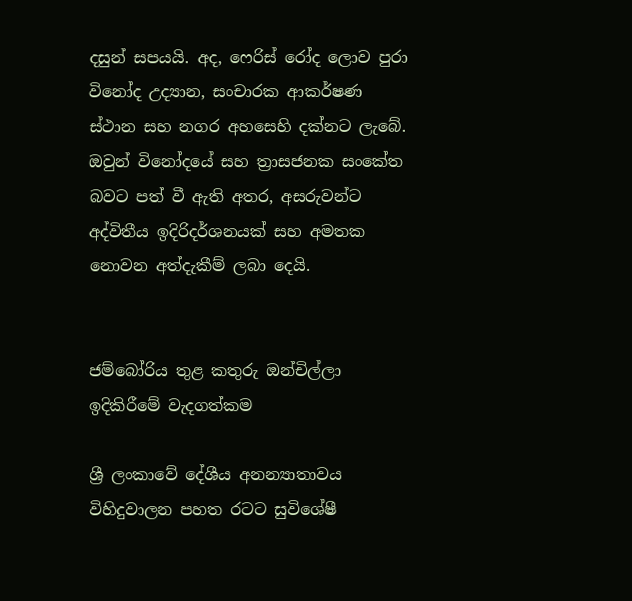දසුන් සපයයි. අද, ෆෙරිස් රෝද ලොව පුරා විනෝද උද්‍යාන, සංචාරක ආකර්ෂණ ස්ථාන සහ නගර අහසෙහි දක්නට ලැබේ. ඔවුන් විනෝදයේ සහ ත්‍රාසජනක සංකේත බවට පත් වී ඇති අතර, අසරුවන්ට අද්විතීය ඉදිරිදර්ශනයක් සහ අමතක නොවන අත්දැකීම් ලබා දෙයි.


ජම්බෝරිය තුළ කතුරු ඔන්චිල්ලා ඉදිකිරීමේ වැදගත්කම

ශ්‍රී ලංකාවේ දේශීය අනන්‍යාතාවය විහිදුවාලන පහත රටට සුවිශේෂී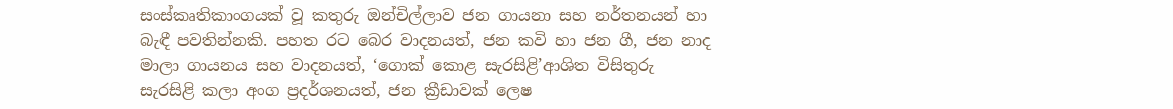සංස්කෘතිකාංගයක් වූ කතුරු ඔන්චිල්ලාව ජන ගායනා සහ නර්තනයන් හා බැඳී පවතින්නකි. පහත රට බෙර වාදනයත්, ජන කවි හා ජන ගී, ජන නාද මාලා ගායනය සහ වාදනයත්, ‘ගොක් කොළ සැරසිළි’ආශිත විසිතුරු සැරසිළි කලා අංග ප්‍රදර්ශනයත්, ජන ක්‍රීඩාවක් ලෙෂ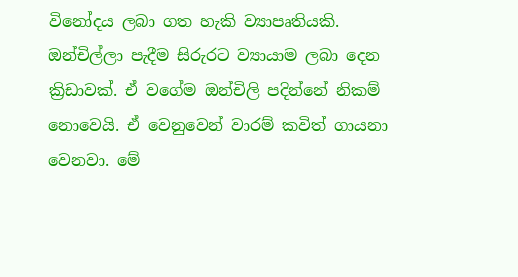විනෝදය ලබා ගත හැකි ව්‍යාපෘතියකි. ඔන්චිල්ලා පැදීම සිරුරට ව්‍යායාම ලබා දෙන ක්‍රිඩාවක්. ඒ වගේම ඔන්චිලි පදින්නේ නිකම් නොවෙයි. ඒ වෙනුවෙන් වාරම් කවිත් ගායනා වෙනවා. මේ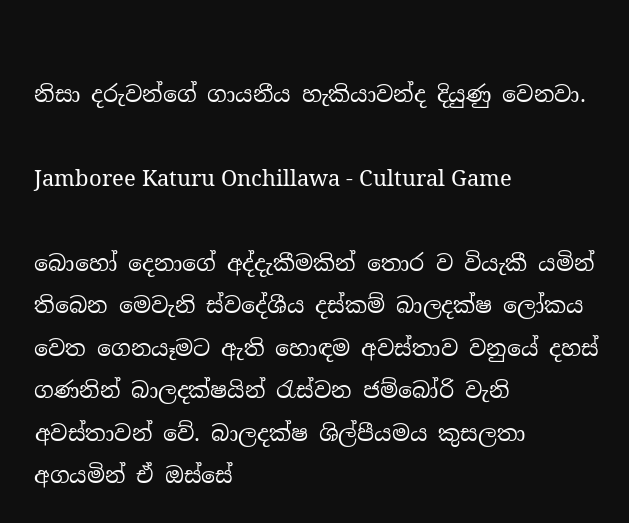නිසා දරුවන්ගේ ගායනීය හැකියාවන්ද දියුණු වෙනවා.

Jamboree Katuru Onchillawa - Cultural Game

බොහෝ දෙනාගේ අද්දැකීමකින් තොර ව වියැකී යමින් තිබෙන මෙවැනි ස්වදේශීය දස්කම් බාලදක්ෂ ලෝකය වෙත ගෙනයෑමට ඇති හොඳම අවස්තාව වනුයේ දහස් ගණනින් බාලදක්ෂයින් රැස්වන ජම්බෝරි වැනි අවස්තාවන් වේ. බාලදක්ෂ ශිල්පීයමය කුසලතා අගයමින් ඒ ඔස්සේ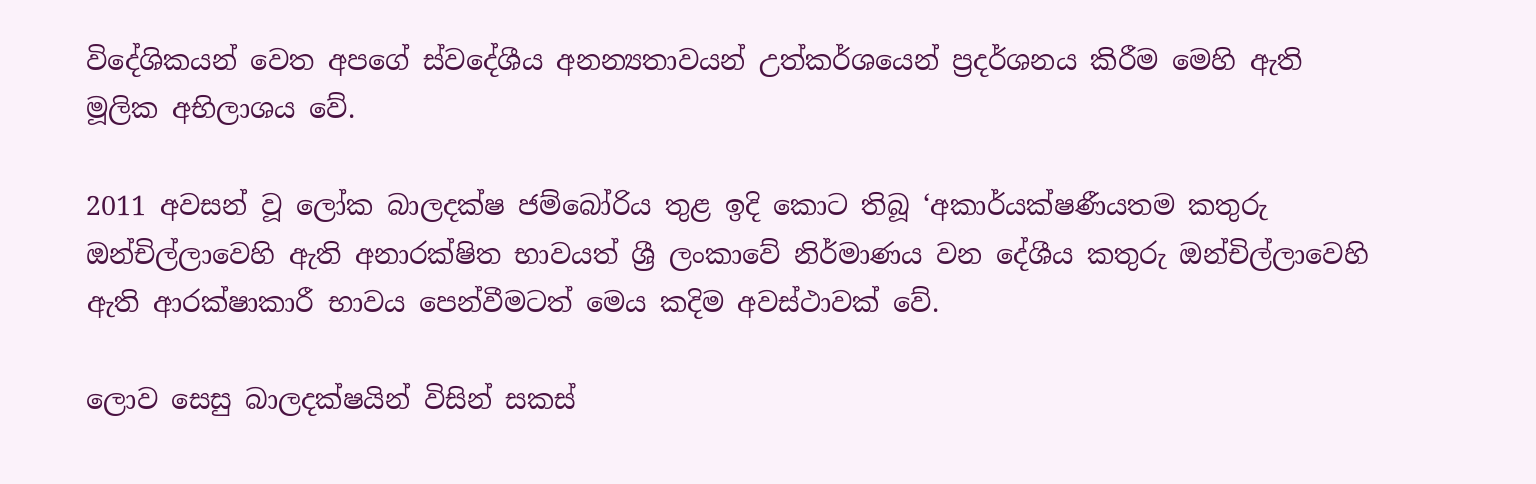විදේශිකයන් වෙත අපගේ ස්වදේශීය අනන්‍යතාවයන් උත්කර්ශයෙන් ප්‍රදර්ශනය කිරීම මෙහි ඇති මූලික අභිලාශය වේ.

2011 අවසන් වූ ලෝක බාලදක්ෂ ජම්බෝරිය තුළ ඉදි කොට තිබූ ‘අකාර්යක්ෂණීයතම කතුරු ඔන්චිල්ලාවෙහි ඇති අනාරක්ෂිත භාවයත් ශ්‍රී ලංකාවේ නිර්මාණය වන දේශීය කතුරු ඔන්චිල්ලාවෙහි ඇති ආරක්ෂාකාරී භාවය පෙන්වීමටත් මෙය කදිම අවස්ථාවක් වේ.

ලොව සෙසු බාලදක්ෂයින් විසින් සකස්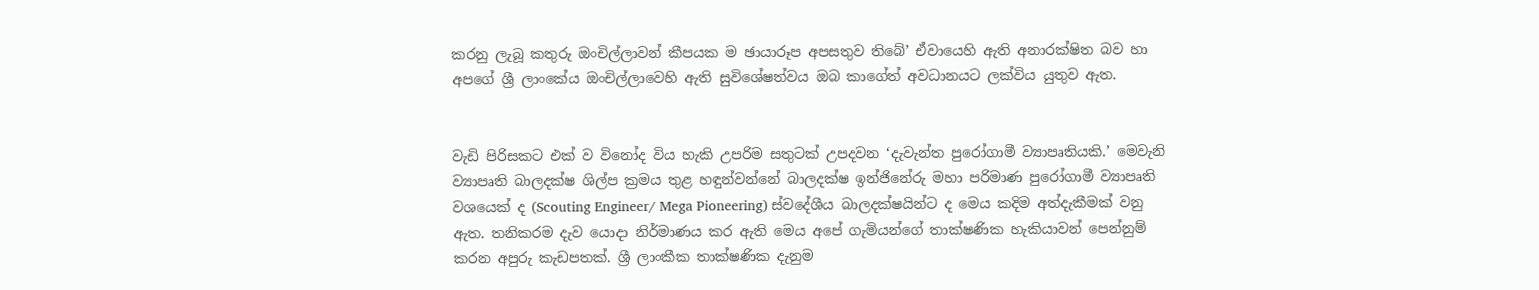කරනු ලැබූ කතුරු ඔංචිල්ලාවන් කීපයක ම ඡායාරූප අපසතුව තිබේ’ ඒවායෙහි ඇති අනාරක්ෂිත බව හා අපගේ ශ්‍රී ලාංකේය ඔංචිල්ලාවෙහි ඇති සුවිශේෂත්වය ඔබ කාගේත් අවධානයට ලක්විය යුතුව ඇත.


වැඩි පිරිසකට එක් ව විනෝද විය හැකි උපරිම සතුටක් උපදවන ‘දැවැන්ත පුරෝගාමී ව්‍යාපෘතියකි.’ මෙවැනි ව්‍යාපෘති බාලදක්ෂ ශිල්ප ක්‍රමය තුළ හඳුන්වන්නේ බාලදක්ෂ ඉන්ජිනේරු මහා පරිමාණ පුරෝගාමී ව්‍යාපෘති වශයෙක් ද (Scouting Engineer/ Mega Pioneering) ස්වදේශීය බාලදක්ෂයින්ට ද මෙය කදිම අත්දැකීමක් වනු ඇත. තනිකරම දැව යොදා නිර්මාණය කර ඇති මෙය අපේ ගැමියන්ගේ තාක්ෂණික හැකියාවන් පෙන්නුම් කරන අපුරු කැඩපතක්. ශ්‍රී ලාංකීක තාක්ෂණික දැනුම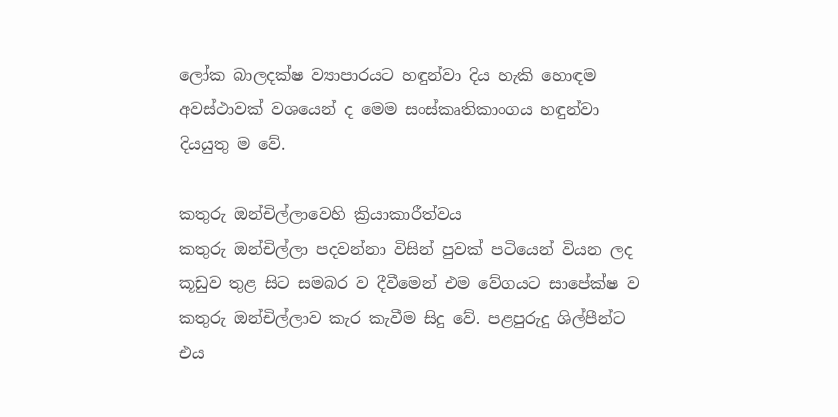ලෝක බාලදක්ෂ ව්‍යාපාරයට හඳුන්වා දිය හැකි හොඳම අවස්ථාවක් වශයෙන් ද මෙම සංස්කෘතිකාංගය හඳුන්වා දියයුතු ම වේ.

කතුරු ඔන්චිල්ලාවෙහි ක්‍රියාකාරීත්වය
කතුරු ඔන්චිල්ලා පදවන්නා විසින් පුවක් පටියෙන් වියන ලද කූඩුව තුළ සිට සමබර ව දීවීමෙන් එම වේගයට සාපේක්ෂ ව කතුරු ඔන්චිල්ලාව කැර කැවීම සිදු වේ. පළපුරුදු ශිල්පීන්ට එය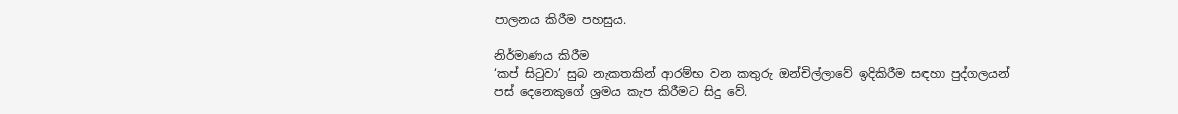පාලනය කිරීම පහසුය.

නිර්මාණය කිරීම
‘කප් සිටුවා’ සුබ නැකතකින් ආරම්භ වන කතුරු ඔන්චිල්ලාවේ ඉදිකිරීම සඳහා පුද්ගලයන් පස් දෙනෙකුගේ ශ්‍රමය කැප කිරීමට සිදු වේ.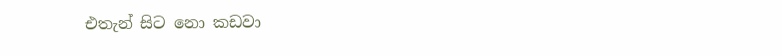එතැන් සිට නො කඩවා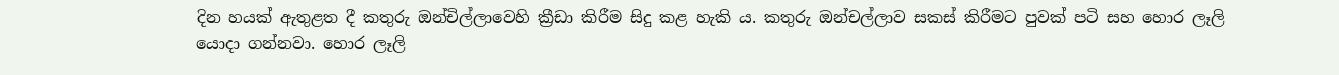දින හයක් ඇතුළත දී කතුරු ඔන්චිල්ලාවෙහි ක්‍රීඩා කිරීම සිදු කළ හැකි ය. කතුරු ඔන්චල්ලාව සකස් කිරීමට පුවක් පටි සහ හොර ලෑලි යොදා ගන්නවා. හොර ලෑලි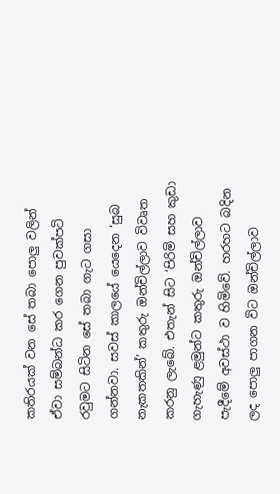කතිරයක් වන සේ තබා පොලු වලින් ඒවා සම්බන්ධ කර ගෙන පුවක්පටි රවුමට සිටින සේ තබා ගැට ගසා ගන්නවා. සවස් කාලයේ යෙදෙන ‘සුබ නැකතකින්’ කතුරු ඔන්චිල්ලාව විවෘත කරනු ලැබේ. එතැන් සිට ‘පිරිමි සහ කුඩා ගැහැණු ළමුන්ට කතුරු ඔන්චිල්ලාව පැදීමේ අවස්ථා ව හිමිවේ. හරහට බදින ලද පොලු පාගන විට ඔන්චිල්ලාව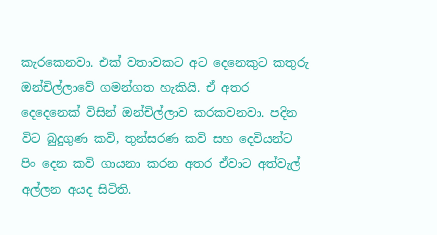කැරකෙනවා. එක් වතාවකට අට දෙනෙකුට කතුරු ඔන්චිල්ලාවේ ගමන්ගත හැකියි. ඒ අතර දෙදෙනෙක් විසින් ඔන්චිල්ලාව කරකවනවා. පදින විට බුදුගුණ කවි, තුන්සරණ කවි සහ දෙවියන්ට පිං දෙන කවි ගායනා කරන අතර ඒවාට අත්වැල් අල්ලන අයද සිටිති.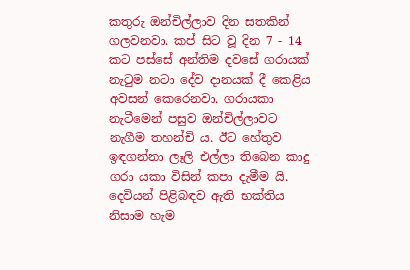කතුරු ඔන්චිල්ලාව දින සතකින් ගලවනවා. කප් සිට වූ දින 7 - 14 කට පස්සේ අන්තිම දවසේ ගරායක් නැටුම නටා දේව දානයක් දී කෙළිය අවසන් කෙරෙනවා. ගරායකා නැටීමෙන් පසුව ඔන්චිල්ලාවට නැගීම තහන්චි ය. ඊට හේතුව ඉඳගන්නා ලෑලි එල්ලා තිබෙන කාදු ගරා යකා විසින් කපා දැමීම යි. දෙවියන් පිළිබඳව ඇති භක්තිය නිසාම හැම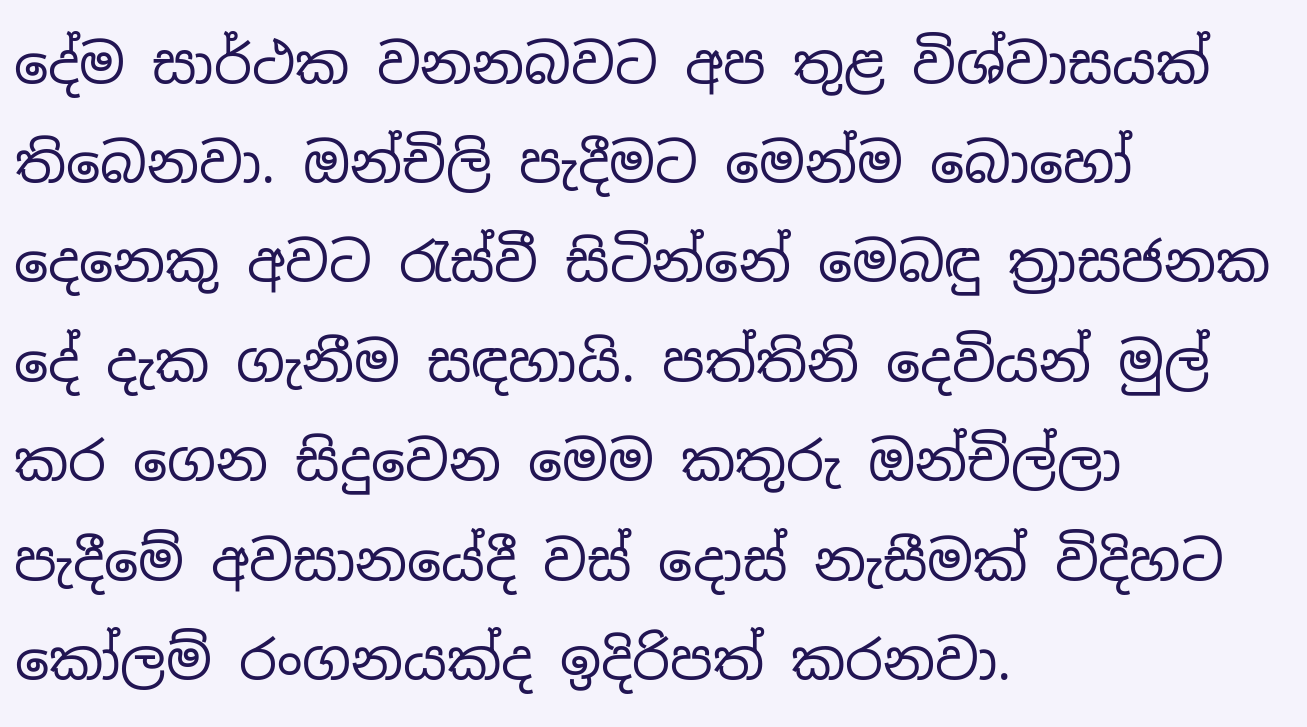දේම සාර්ථක වනනබවට අප තුළ විශ්වාසයක් තිබෙනවා. ඔන්චිලි පැදීමට මෙන්ම බොහෝ දෙනෙකු අවට රැස්වී සිටින්නේ මෙබඳු ත්‍රාසජනක දේ දැක ගැනීම සඳහායි. පත්තිනි දෙවියන් මුල් කර ගෙන සිදුවෙන මෙම කතුරු ඔන්චිල්ලා පැදීමේ අවසානයේදී වස් දොස් නැසීමක් විදිහට කෝලම් රංගනයක්ද ඉදිරිපත් කරනවා.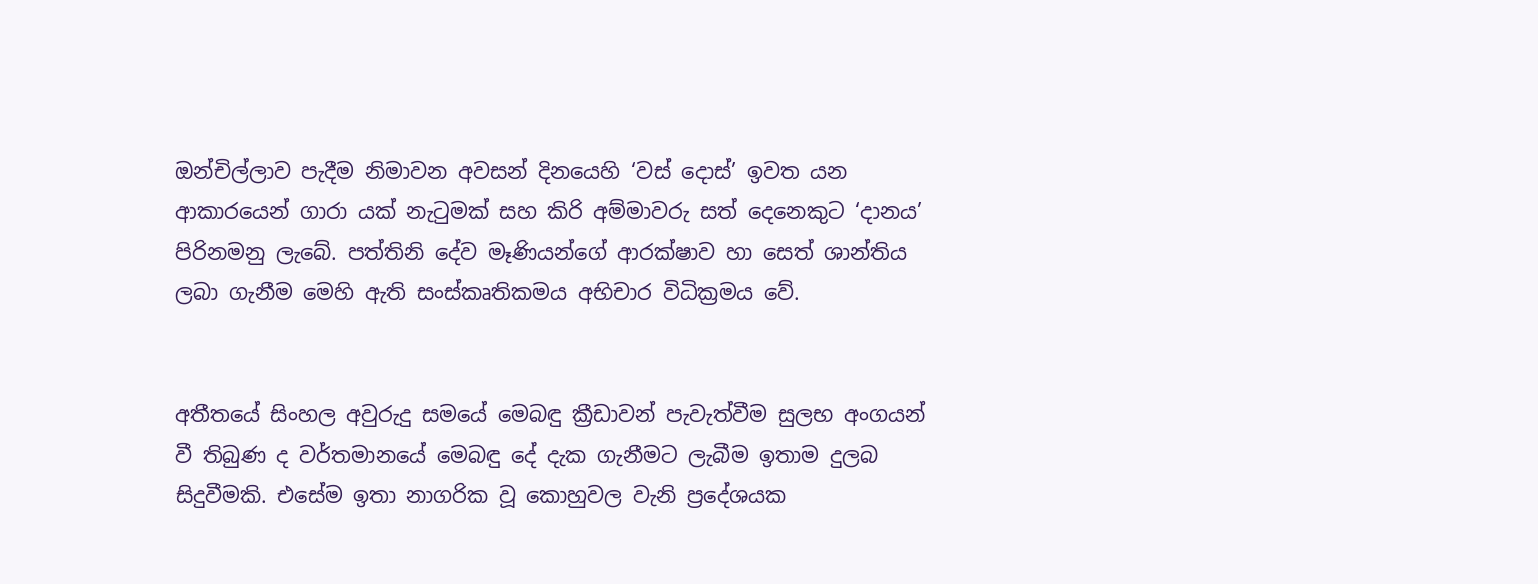ඔන්චිල්ලාව පැදීම නිමාවන අවසන් දිනයෙහි ‘වස් දොස්’ ඉවත යන ආකාරයෙන් ගාරා යක් නැටුමක් සහ කිරි අම්මාවරු සත් දෙනෙකුට ‘දානය’ පිරිනමනු ලැබේ. පත්තිනි දේව මෑණියන්ගේ ආරක්ෂාව හා සෙත් ශාන්තිය ලබා ගැනීම මෙහි ඇති සංස්කෘතිකමය අභිචාර විධික්‍රමය වේ.


අතීතයේ සිංහල අවුරුදු සමයේ මෙබඳු ක්‍රීඩාවන් පැවැත්වීම සුලභ අංගයන් වී තිබුණ ද වර්තමානයේ මෙබඳු දේ දැක ගැනීමට ලැබීම ඉතාම දුලබ සිදුවීමකි. එසේම ඉතා නාගරික වූ කොහුවල වැනි ප්‍රදේශයක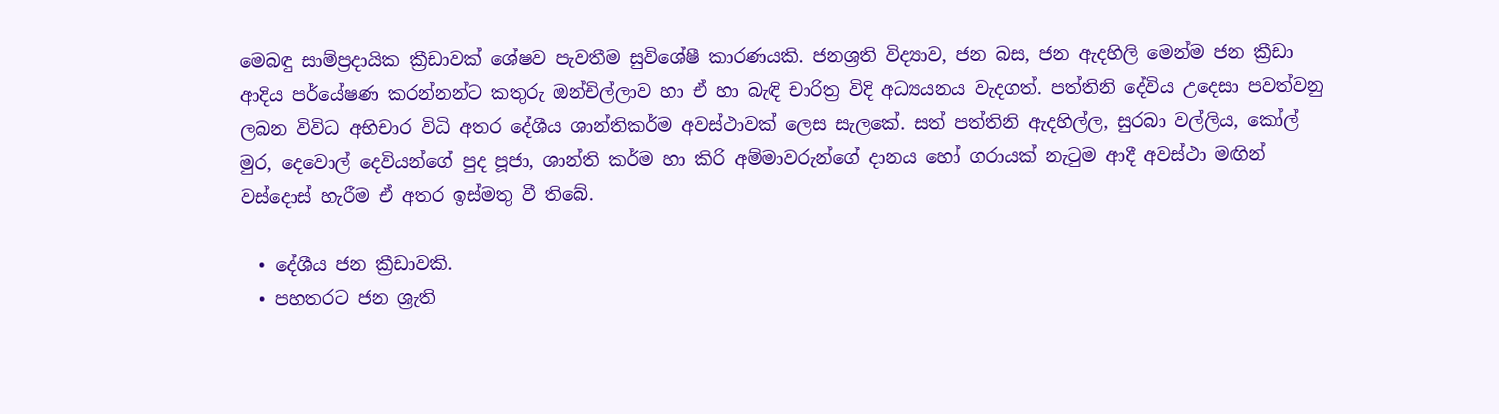මෙබඳු සාම්ප්‍රදායික ක්‍රීඩාවක් ශේෂව පැවතීම සුවිශේෂී කාරණයකි. ජනශ්‍රති විද්‍යාව, ජන බස, ජන ඇදහිලි මෙන්ම ජන ක්‍රීඩා ආදිය පර්යේෂණ කරන්නන්ට කතුරු ඔන්චිල්ලාව හා ඒ හා බැඳි චාරිත්‍ර විදි අධ්‍යයනය වැදගත්. පත්තිනි දේවිය උදෙසා පවත්වනු ලබන විවිධ අභිචාර විධි අතර දේශීය ශාන්තිකර්ම අවස්ථාවක් ලෙස සැලකේ. සත් පත්තිනි ඇදහිල්ල, සුරබා වල්ලිය, කෝල් මුර, දෙවොල් දෙවියන්ගේ පුද පූජා, ශාන්ති කර්ම හා කිරි අම්මාවරුන්ගේ දානය හෝ ගරායක් නැටුම ආදී අවස්ථා මඟින් වස්දොස් හැරීම ඒ අතර ඉස්මතු වී තිබේ.

  • දේශීය ජන ක්‍රීඩාවකි.
  • පහතරට ජන ශ්‍රැති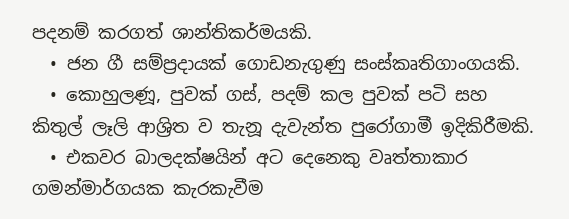පදනම් කරගත් ශාන්තිකර්මයකි.
  • ජන ගී සම්ප්‍රදායක් ගොඩනැගුණු සංස්කෘතිගාංගයකි.
  • කොහුලණූ, පුවක් ගස්, පදම් කල පුවක් පටි සහ කිතුල් ලෑලි ආශ්‍රිත ව තැනූ දැවැන්ත පුරෝගාමී ඉදිකිරීමකි.
  • එකවර බාලදක්ෂයින් අට දෙනෙකු වෘත්තාකාර ගමන්මාර්ගයක කැරකැවීම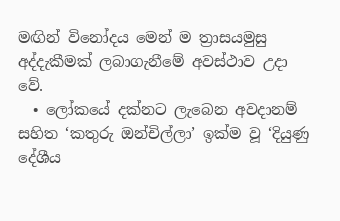මඟින් විනෝදය මෙන් ම ත්‍රාසයමුසු අද්දැකීමක් ලබාගැනීමේ අවස්ථාව උදා වේ.
  • ලෝකයේ දක්නට ලැබෙන අවදානම් සහිත ‘කතුරු ඔන්චිල්ලා’ ඉක්ම වූ ‘දියුණු දේශීය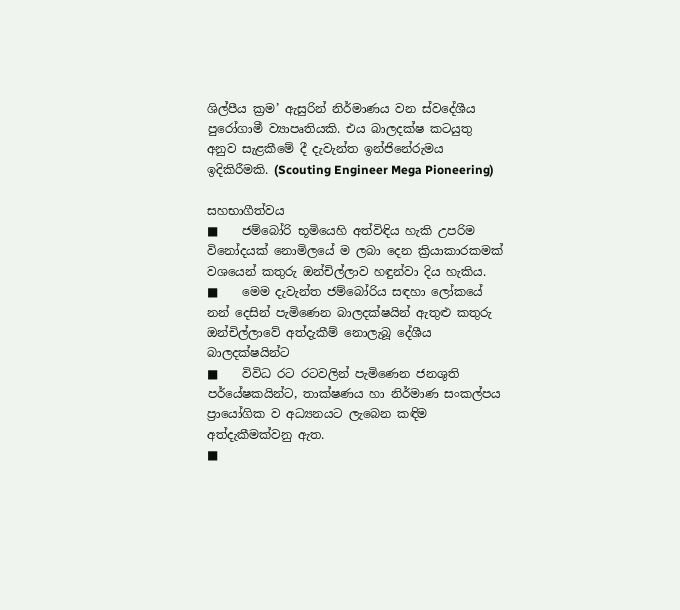ශිල්පීය ක්‍රම’ ඇසුරින් නිර්මාණය වන ස්වදේශීය පුරෝගාමී ව්‍යාපෘතියකි. එය බාලදක්ෂ කටයුතු අනුව සැළකීමේ දී දැවැන්ත ඉන්ජිනේරුමය ඉදිකිරීමකි. (Scouting Engineer Mega Pioneering)

සහභාගීත්වය
■    ජම්බෝරි භූමියෙහි අත්විඳිය හැකි උපරිම විනෝදයක් නොමිලයේ ම ලබා දෙන ක්‍රියාකාරකමක් වශයෙන් කතුරු ඔන්චිල්ලාව හඳුන්වා දිය හැකිය.
■    මෙම දැවැන්ත ජම්බෝරිය සඳහා ලෝකයේ නන් දෙසින් පැමිණෙන බාලදක්ෂයින් ඇතුළු කතුරු ඔන්චිල්ලාවේ අත්දැකීම් නොලැබූ දේශීය බාලදක්ෂයින්ට
■    විවිධ රට රටවලින් පැමිණෙන ජනශුති පර්යේෂකයින්ට, තාක්ෂණය හා නිර්මාණ සංකල්පය ප්‍රායෝගික ව අධ්‍යනයට ලැබෙන කඳිම අත්දැකීමක්වනු ඇත.
■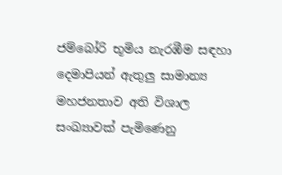ජම්බෝරි භූමිය නැරඹීම සඳහා දෙමාපියන් ඇතුලු සාමාන්‍ය මහජනතාව අති විශාල සංඛ්‍යාවක් පැමිණෙනු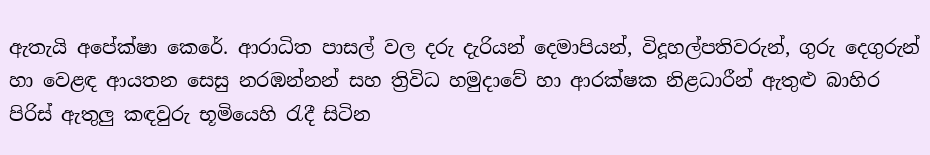ඇතැයි අපේක්ෂා කෙරේ. ආරාධිත පාසල් වල දරු දැරියන් දෙමාපියන්, විදූහල්පතිවරුන්, ගුරු දෙගුරුන් හා වෙළඳ ආයතන සෙසු නරඹන්නන් සහ ත්‍රිවිධ හමුදාවේ හා ආරක්ෂක නිළධාරීන් ඇතුළු බාහිර පිරිස් ඇතුලු කඳවුරු භූමියෙහි රැදී සිටින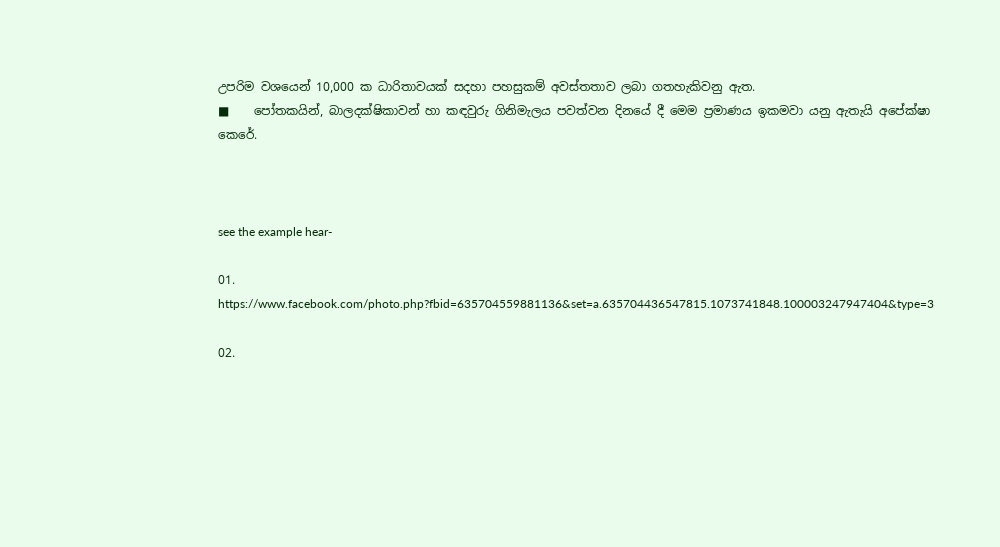උපරිම වශයෙන් 10,000 ක ධාරිතාවයක් සදහා පහසුකම් අවස්තතාව ලබා ගතහැකිවනු ඇත.
■    පෝතකයින්, බාලදක්ෂිකාවන් හා කඳවුරු ගිනිමැලය පවත්වන දිනයේ දී මෙම ප්‍රමාණය ඉකමවා යනු ඇතැයි අපේක්ෂා කෙරේ.



see the example hear-

01. https://www.facebook.com/photo.php?fbid=635704559881136&set=a.635704436547815.1073741848.100003247947404&type=3

02.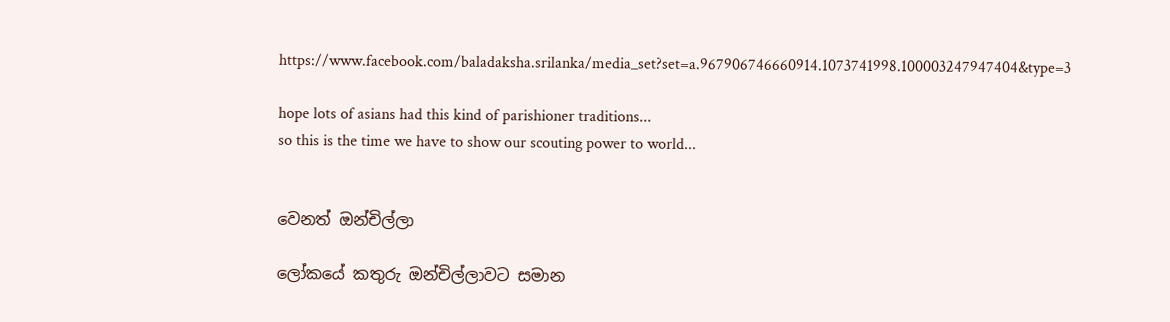https://www.facebook.com/baladaksha.srilanka/media_set?set=a.967906746660914.1073741998.100003247947404&type=3

hope lots of asians had this kind of parishioner traditions...
so this is the time we have to show our scouting power to world...


වෙනත් ඔන්චිල්ලා

ලෝකයේ කතුරු ඔන්චිල්ලාවට සමාන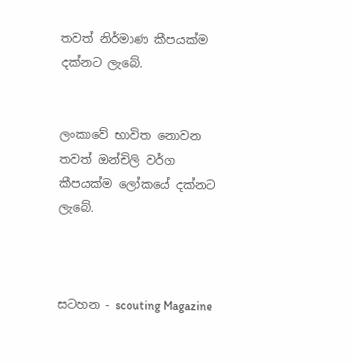තවත් නිර්මාණ කීපයක්ම දක්නට ලැබේ.


ලංකාවේ භාවිත නොවන තවත් ඔන්චිලි වර්ග කීපයක්ම ලෝකයේ දක්නට ලැබේ.



සටහන - scouting Magazine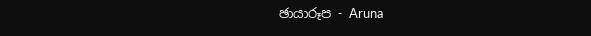ඡායාරූප - Aruna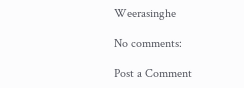Weerasinghe

No comments:

Post a Comment